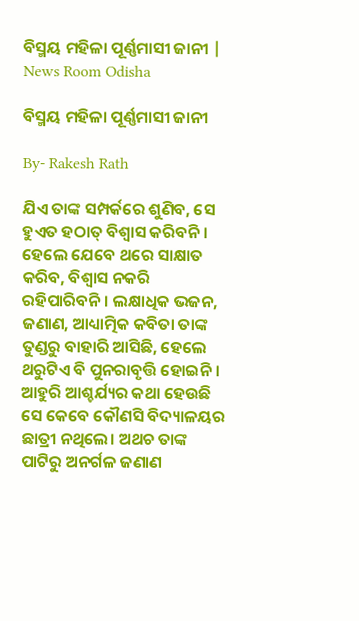ବିସ୍ମୟ ମହିଳା ପୂର୍ଣ୍ଣମାସୀ ଜାନୀ | News Room Odisha

ବିସ୍ମୟ ମହିଳା ପୂର୍ଣ୍ଣମାସୀ ଜାନୀ

By- Rakesh Rath

ଯିଏ ତାଙ୍କ ସମ୍ପର୍କରେ ଶୁଣିବ, ସେ ହୁଏତ ହଠାତ୍ ବିଶ୍ବାସ କରିବନି। ହେଲେ ଯେବେ ଥରେ ସାକ୍ଷାତ କରିବ, ବିଶ୍ବାସ ନକରି ରହିପାରିବନି। ଲକ୍ଷାଧିକ ଭଜନ, ଜଣାଣ, ଆଧ୍ୟାତ୍ମିକ କବିତା ତାଙ୍କ ତୁଣ୍ଡରୁ ବାହାରି ଆସିଛି, ହେଲେ ଥରୁଟିଏ ବି ପୁନରାବୃତ୍ତି ହୋଇନି । ଆହୁରି ଆଶ୍ଚର୍ଯ୍ୟର କଥା ହେଉଛି ସେ କେବେ କୌଣସି ବିଦ୍ୟାଳୟର ଛାତ୍ରୀ ନଥିଲେ। ଅଥଚ ତାଙ୍କ ପାଟିରୁ ଅନର୍ଗଳ ଜଣାଣ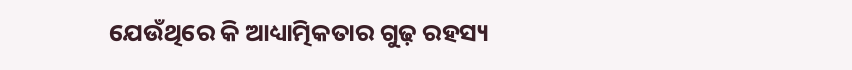ଯେଉଁଥିରେ କି ଆଧ୍ୟାତ୍ମିକତାର ଗୁଢ଼ ରହସ୍ୟ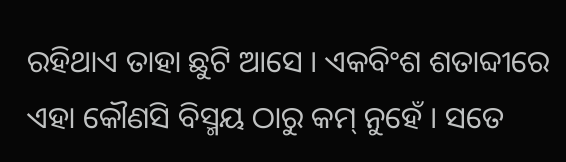ରହିଥାଏ ତାହା ଛୁଟି ଆସେ । ଏକବିଂଶ ଶତାବ୍ଦୀରେ ଏହା କୌଣସି ବିସ୍ମୟ ଠାରୁ କମ୍ ନୁହେଁ । ସତେ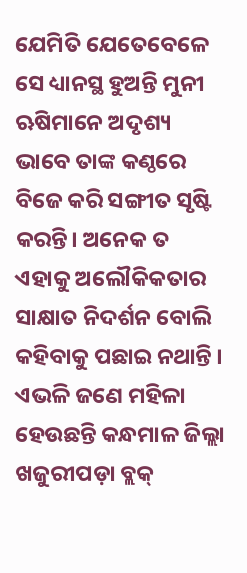ଯେମିତି ଯେତେବେଳେ ସେ ଧ୍ୟାନସ୍ଥ ହୁଅନ୍ତି ମୁନୀ ଋଷିମାନେ ଅଦୃଶ୍ୟ ଭାବେ ତାଙ୍କ କଣ୍ଠରେ ବିଜେ କରି ସଙ୍ଗୀତ ସୃଷ୍ଟି କରନ୍ତି। ଅନେକ ତ ଏହାକୁ ଅଲୌକିକତାର ସାକ୍ଷାତ ନିଦର୍ଶନ ବୋଲି କହିବାକୁ ପଛାଇ ନଥାନ୍ତି । ଏଭଳି ଜଣେ ମହିଳା ହେଉଛନ୍ତି କନ୍ଧମାଳ ଜିଲ୍ଲା ଖଜୁରୀପଡ଼ା ବ୍ଲକ୍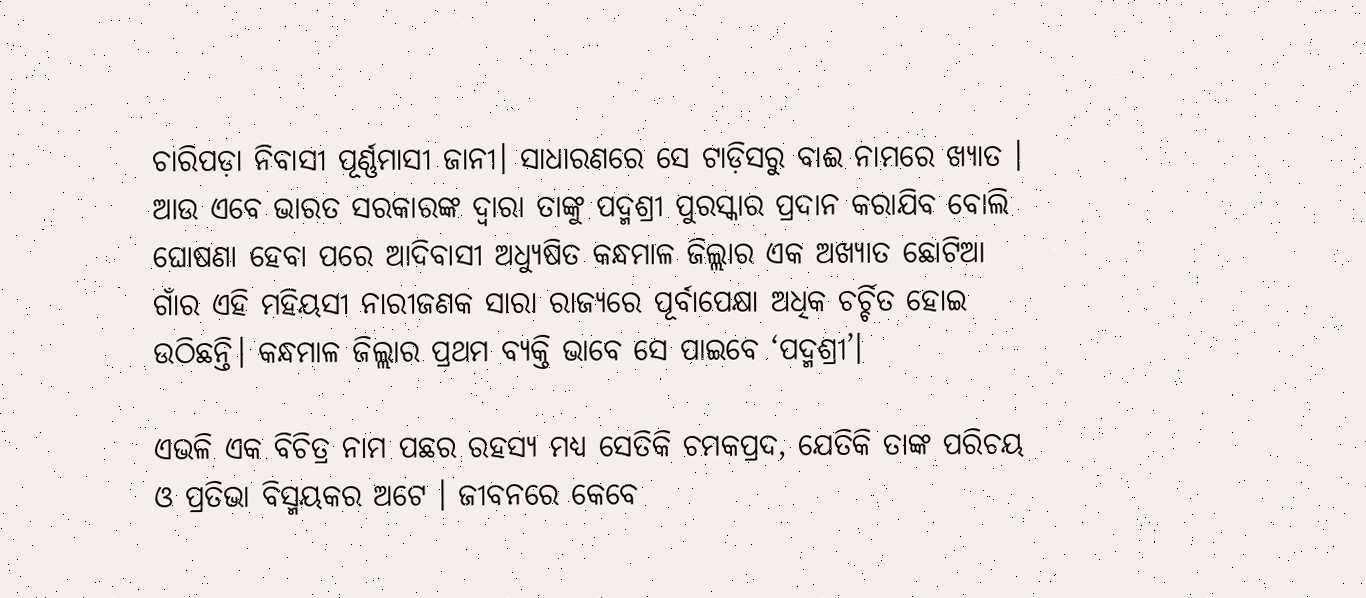ଚାରିପଡ଼ା ନିବାସୀ ପୂର୍ଣ୍ଣମାସୀ ଜାନୀ। ସାଧାରଣରେ ସେ ଟାଡ଼ିସରୁ ବାଈ ନାମରେ ଖ୍ୟାତ । ଆଉ ଏବେ ଭାରତ ସରକାରଙ୍କ ଦ୍ବାରା ତାଙ୍କୁ ପଦ୍ମଶ୍ରୀ ପୁରସ୍କାର ପ୍ରଦାନ କରାଯିବ ବୋଲି ଘୋଷଣା ହେବା ପରେ ଆଦିବାସୀ ଅଧ୍ୟୁଷିତ କନ୍ଧମାଳ ଜିଲ୍ଲାର ଏକ ଅଖ୍ୟାତ ଛୋଟିଆ ଗାଁର ଏହି ମହିୟସୀ ନାରୀଜଣକ ସାରା ରାଜ୍ୟରେ ପୂର୍ବାପେକ୍ଷା ଅଧିକ ଚର୍ଚ୍ଚିତ ହୋଇ ଉଠିଛନ୍ତି। କନ୍ଧମାଳ ଜିଲ୍ଲାର ପ୍ରଥମ ବ୍ୟକ୍ତି ଭାବେ ସେ ପାଇବେ ‘ପଦ୍ମଶ୍ରୀ’।

ଏଭଳି ଏକ ବିଚିତ୍ର ନାମ ପଛର ରହସ୍ୟ ମଧ୍ୟ ସେତିକି ଚମକପ୍ରଦ, ଯେତିକି ତାଙ୍କ ପରିଚୟ ଓ ପ୍ରତିଭା ବିସ୍ମୟକର ଅଟେ । ଜୀବନରେ କେବେ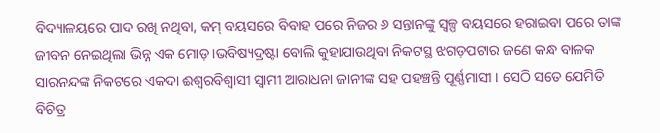ବିଦ୍ୟାଳୟରେ ପାଦ ରଖି ନଥିବା, କମ୍ ବୟସରେ ବିବାହ ପରେ ନିଜର ୬ ସନ୍ତାନଙ୍କୁ ସ୍ବଳ୍ପ ବୟସରେ ହରାଇବା ପରେ ତାଙ୍କ ଜୀବନ ନେଇଥିଲା ଭିନ୍ନ ଏକ ମୋଡ଼।ଭବିଷ୍ୟଦ୍ରଷ୍ଟା ବୋଲି କୁହାଯାଉଥିବା ନିକଟସ୍ଥ ଝଗଡ଼ପଟାର ଜଣେ କନ୍ଧ ବାଳକ ସାରନନ୍ଦଙ୍କ ନିକଟରେ ଏକଦା ଈଶ୍ବରବିଶ୍ବାସୀ ସ୍ବାମୀ ଆରାଧନା ଜାନୀଙ୍କ ସହ ପହଞ୍ଚନ୍ତି ପୂର୍ଣ୍ଣମାସୀ । ସେଠି ସତେ ଯେମିତି ବିଚିତ୍ର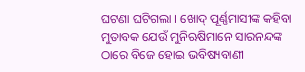ଘଟଣା ଘଟିଗଲା । ଖୋଦ୍ ପୂର୍ଣ୍ଣମାସୀଙ୍କ କହିବା ମୁତାବକ ଯେଉଁ ମୁନିଋଷିମାନେ ସାରନନ୍ଦଙ୍କ ଠାରେ ବିଜେ ହୋଇ ଭବିଷ୍ୟବାଣୀ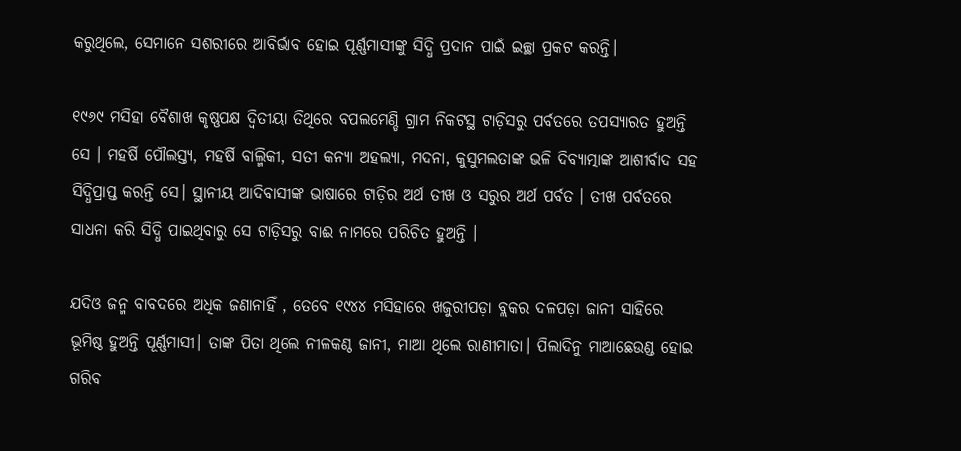କରୁଥିଲେ, ସେମାନେ ସଶରୀରେ ଆବିର୍ଭାବ ହୋଇ ପୂର୍ଣ୍ଣମାସୀଙ୍କୁ ସିଦ୍ଧି ପ୍ରଦାନ ପାଇଁ ଇଚ୍ଛା ପ୍ରକଟ କରନ୍ତି।

୧୯୬୯ ମସିହା ବୈଶାଖ କୃଷ୍ଣପକ୍ଷ ଦ୍ଵିତୀୟା ତିଥିରେ ବପଲମେଣ୍ଡି ଗ୍ରାମ ନିକଟସ୍ଥ ଟାଡ଼ିସରୁ ପର୍ବତରେ ତପସ୍ୟାରତ ହୁଅନ୍ତି ସେ । ମହର୍ଷି ପୌଲସ୍ତ୍ୟ, ମହର୍ଷି ବାଲ୍ମିକୀ, ସତୀ କନ୍ୟା ଅହଲ୍ୟା, ମଦନା, କୁସୁମଲତାଙ୍କ ଭଳି ଦିବ୍ୟାତ୍ମାଙ୍କ ଆଶୀର୍ବାଦ ସହ ସିଦ୍ଧିପ୍ରାପ୍ତ କରନ୍ତି ସେ। ସ୍ଥାନୀୟ ଆଦିବାସୀଙ୍କ ଭାଷାରେ ଟାଡ଼ିର ଅର୍ଥ ତୀଖ ଓ ସରୁର ଅର୍ଥ ପର୍ବତ । ତୀଖ ପର୍ବତରେ ସାଧନା କରି ସିଦ୍ଧି ପାଇଥିବାରୁ ସେ ଟାଡ଼ିସରୁ ବାଈ ନାମରେ ପରିଚିତ ହୁଅନ୍ତି ।

ଯଦିଓ ଜନ୍ମ ବାବଦରେ ଅଧିକ ଜଣାନାହିଁ , ତେବେ ୧୯୪୪ ମସିହାରେ ଖଜୁରୀପଡ଼ା ବ୍ଲକର ଦଳପଡ଼ା ଜାନୀ ସାହିରେ ଭୂମିଷ୍ଠ ହୁଅନ୍ତି ପୂର୍ଣ୍ଣମାସୀ। ତାଙ୍କ ପିତା ଥିଲେ ନୀଳକଣ୍ଠ ଜାନୀ, ମାଆ ଥିଲେ ରାଣୀମାତା। ପିଲାଦିନୁ ମାଆଛେଉଣ୍ଡ ହୋଇ ଗରିବ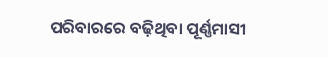ପରିବାରରେ ବଢ଼ିଥିବା ପୂର୍ଣ୍ଣମାସୀ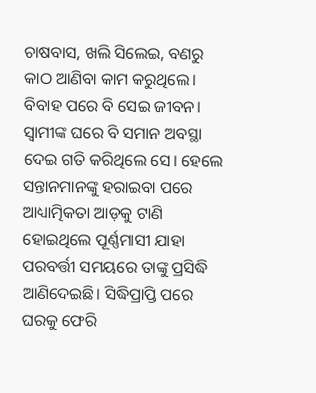ଚାଷବାସ, ଖଲି ସିଲେଇ, ବଣରୁ କାଠ ଆଣିବା କାମ କରୁଥିଲେ। ବିବାହ ପରେ ବି ସେଇ ଜୀବନ। ସ୍ୱାମୀଙ୍କ ଘରେ ବି ସମାନ ଅବସ୍ଥା ଦେଇ ଗତି କରିଥିଲେ ସେ। ହେଲେ ସନ୍ତାନମାନଙ୍କୁ ହରାଇବା ପରେ ଆଧ୍ୟାତ୍ମିକତା ଆଡ଼କୁ ଟାଣି ହୋଇଥିଲେ ପୂର୍ଣ୍ଣମାସୀ ଯାହା ପରବର୍ତ୍ତୀ ସମୟରେ ତାଙ୍କୁ ପ୍ରସିଦ୍ଧି ଆଣିଦେଇଛି। ସିଦ୍ଧିପ୍ରାପ୍ତି ପରେ ଘରକୁ ଫେରି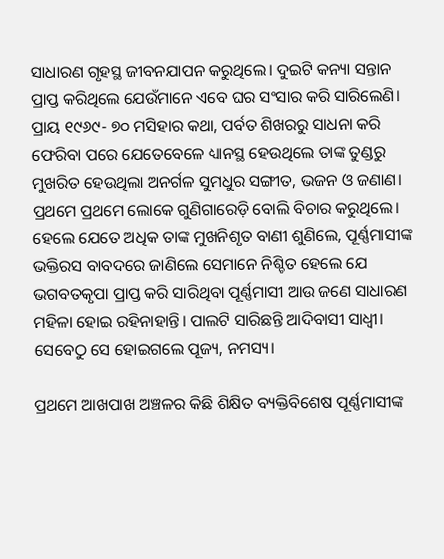ସାଧାରଣ ଗୃହସ୍ଥ ଜୀବନଯାପନ କରୁଥିଲେ। ଦୁଇଟି କନ୍ୟା ସନ୍ତାନ ପ୍ରାପ୍ତ କରିଥିଲେ ଯେଉଁମାନେ ଏବେ ଘର ସଂସାର କରି ସାରିଲେଣି। ପ୍ରାୟ ୧୯୬୯- ୭୦ ମସିହାର କଥା, ପର୍ବତ ଶିଖରରୁ ସାଧନା କରି ଫେରିବା ପରେ ଯେତେବେଳେ ଧ୍ୟାନସ୍ଥ ହେଉଥିଲେ ତାଙ୍କ ତୁଣ୍ଡରୁ ମୁଖରିତ ହେଉଥିଲା ଅନର୍ଗଳ ସୁମଧୁର ସଙ୍ଗୀତ, ଭଜନ ଓ ଜଣାଣ। ପ୍ରଥମେ ପ୍ରଥମେ ଲୋକେ ଗୁଣିଗାରେଡ଼ି ବୋଲି ବିଚାର କରୁଥିଲେ। ହେଲେ ଯେତେ ଅଧିକ ତାଙ୍କ ମୁଖନିଶୃତ ବାଣୀ ଶୁଣିଲେ, ପୂର୍ଣ୍ଣମାସୀଙ୍କ ଭକ୍ତିରସ ବାବଦରେ ଜାଣିଲେ ସେମାନେ ନିଶ୍ଚିତ ହେଲେ ଯେ ଭଗବତକୃପା ପ୍ରାପ୍ତ କରି ସାରିଥିବା ପୂର୍ଣ୍ଣମାସୀ ଆଉ ଜଣେ ସାଧାରଣ ମହିଳା ହୋଇ ରହିନାହାନ୍ତି। ପାଲଟି ସାରିଛନ୍ତି ଆଦିବାସୀ ସାଧ୍ବୀ। ସେବେଠୁ ସେ ହୋଇଗଲେ ପୂଜ୍ୟ, ନମସ୍ୟ।

ପ୍ରଥମେ ଆଖପାଖ ଅଞ୍ଚଳର କିଛି ଶିକ୍ଷିତ ବ୍ୟକ୍ତିବିଶେଷ ପୂର୍ଣ୍ଣମାସୀଙ୍କ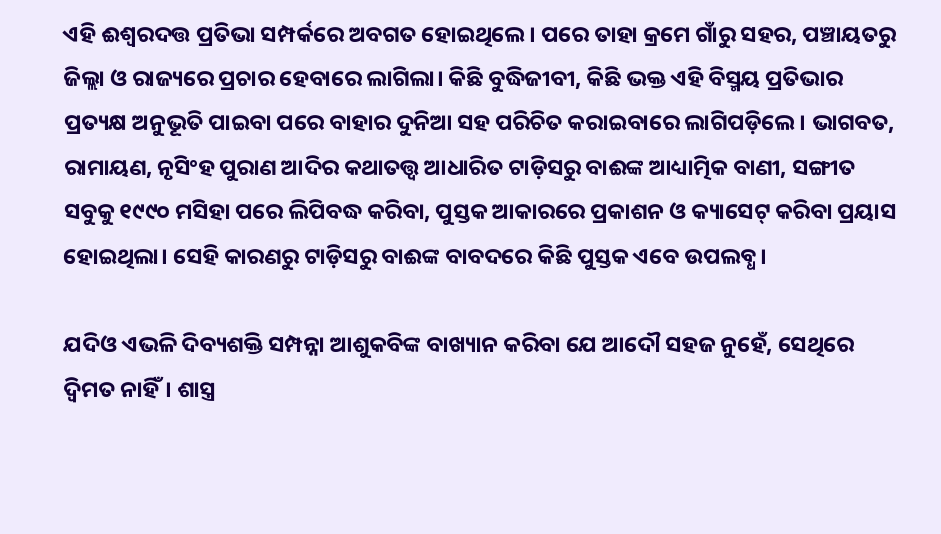ଏହି ଈଶ୍ବରଦତ୍ତ ପ୍ରତିଭା ସମ୍ପର୍କରେ ଅବଗତ ହୋଇଥିଲେ। ପରେ ତାହା କ୍ରମେ ଗାଁରୁ ସହର, ପଞ୍ଚାୟତରୁ ଜିଲ୍ଲା ଓ ରାଜ୍ୟରେ ପ୍ରଚାର ହେବାରେ ଲାଗିଲା। କିଛି ବୁଦ୍ଧିଜୀବୀ, କିଛି ଭକ୍ତ ଏହି ବିସ୍ମୟ ପ୍ରତିଭାର ପ୍ରତ୍ୟକ୍ଷ ଅନୁଭୂତି ପାଇବା ପରେ ବାହାର ଦୁନିଆ ସହ ପରିଚିତ କରାଇବାରେ ଲାଗିପଡ଼ିଲେ। ଭାଗବତ, ରାମାୟଣ, ନୃସିଂହ ପୁରାଣ ଆଦିର କଥାତତ୍ତ୍ବ ଆଧାରିତ ଟାଡ଼ିସରୁ ବାଈଙ୍କ ଆଧ୍ୟାତ୍ମିକ ବାଣୀ, ସଙ୍ଗୀତ ସବୁକୁ ୧୯୯୦ ମସିହା ପରେ ଲିପିବଦ୍ଧ କରିବା, ପୁସ୍ତକ ଆକାରରେ ପ୍ରକାଶନ ଓ କ୍ୟାସେଟ୍ କରିବା ପ୍ରୟାସ ହୋଇଥିଲା। ସେହି କାରଣରୁ ଟାଡ଼ିସରୁ ବାଈଙ୍କ ବାବଦରେ କିଛି ପୁସ୍ତକ ଏବେ ଉପଲବ୍ଧ।

ଯଦିଓ ଏଭଳି ଦିବ୍ୟଶକ୍ତି ସମ୍ପନ୍ନା ଆଶୁକବିଙ୍କ ବାଖ୍ୟାନ କରିବା ଯେ ଆଦୌ ସହଜ ନୁହେଁ, ସେଥିରେ ଦ୍ବିମତ ନାହିଁ। ଶାସ୍ତ୍ର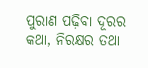ପୁରାଣ ପଢ଼ିବା ଦୂରର କଥା, ନିରକ୍ଷର ତଥା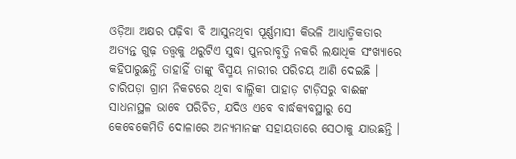ଓଡ଼ିଆ ଅକ୍ଷର ପଢ଼ିବା ବି ଆସୁନଥିବା ପୂର୍ଣ୍ଣମାସୀ କିଭଳି ଆଧ୍ୟାତ୍ମିକତାର ଅତ୍ୟନ୍ତ ଗୁଢ଼ ତତ୍ତ୍ୱକୁ ଥରୁଟିଏ ସୁଦ୍ଧା ପୁନରାବୃତ୍ତି ନକରି ଲକ୍ଷାଧିକ ସଂଖ୍ୟାରେ କହିପାରୁଛନ୍ତି ତାହାହିଁ ତାଙ୍କୁ ବିସ୍ମୟ ନାରୀର ପରିଚୟ ଆଣି ଦେଇଛି । ଚାରିପଡ଼ା ଗ୍ରାମ ନିକଟରେ ଥିବା ବାଲ୍ମିକୀ ପାହାଡ଼ ଟାଡ଼ିସରୁ ବାଈଙ୍କ ସାଧନାସ୍ଥଳ ଭାବେ ପରିଚିତ, ଯଦିଓ ଏବେ ବାର୍ଦ୍ଧକ୍ୟବସ୍ଥାରୁ ସେ କେବେକେମିତି ଦୋଳାରେ ଅନ୍ୟମାନଙ୍କ ସହାୟତାରେ ସେଠାକୁ ଯାଉଛନ୍ତି ।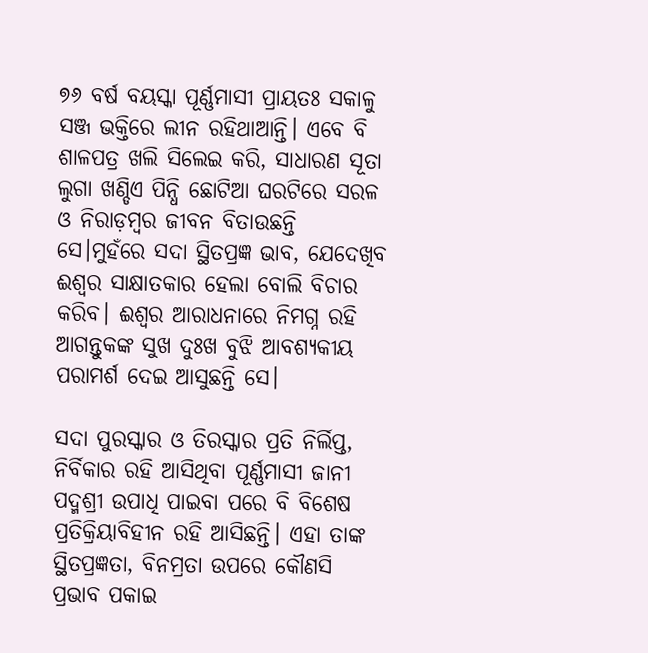୭୬ ବର୍ଷ ବୟସ୍କା ପୂର୍ଣ୍ଣମାସୀ ପ୍ରାୟତଃ ସକାଳୁ ସଞ୍ଜ ଭକ୍ତିରେ ଲୀନ ରହିଥାଆନ୍ତି। ଏବେ ବି ଶାଳପତ୍ର ଖଲି ସିଲେଇ କରି, ସାଧାରଣ ସୂତା ଲୁଗା ଖଣ୍ଡିଏ ପିନ୍ଧି ଛୋଟିଆ ଘରଟିରେ ସରଳ ଓ ନିରାଡ଼ମ୍ବର ଜୀବନ ବିତାଉଛନ୍ତି ସେ।ମୁହଁରେ ସଦା ସ୍ଥିତପ୍ରଜ୍ଞ ଭାବ, ଯେଦେଖିବ ଈଶ୍ବର ସାକ୍ଷାତକାର ହେଲା ବୋଲି ବିଚାର କରିବ। ଈଶ୍ବର ଆରାଧନାରେ ନିମଗ୍ନ ରହି ଆଗନ୍ତୁକଙ୍କ ସୁଖ ଦୁଃଖ ବୁଝି ଆବଶ୍ୟକୀୟ ପରାମର୍ଶ ଦେଇ ଆସୁଛନ୍ତି ସେ।

ସଦା ପୁରସ୍କାର ଓ ତିରସ୍କାର ପ୍ରତି ନିର୍ଲିପ୍ତ, ନିର୍ବିକାର ରହି ଆସିଥିବା ପୂର୍ଣ୍ଣମାସୀ ଜାନୀ ପଦ୍ମଶ୍ରୀ ଉପାଧି ପାଇବା ପରେ ବି ବିଶେଷ ପ୍ରତିକ୍ରିୟାବିହୀନ ରହି ଆସିଛନ୍ତି। ଏହା ତାଙ୍କ ସ୍ଥିତପ୍ରଜ୍ଞତା, ବିନମ୍ରତା ଉପରେ କୌଣସି ପ୍ରଭାବ ପକାଇ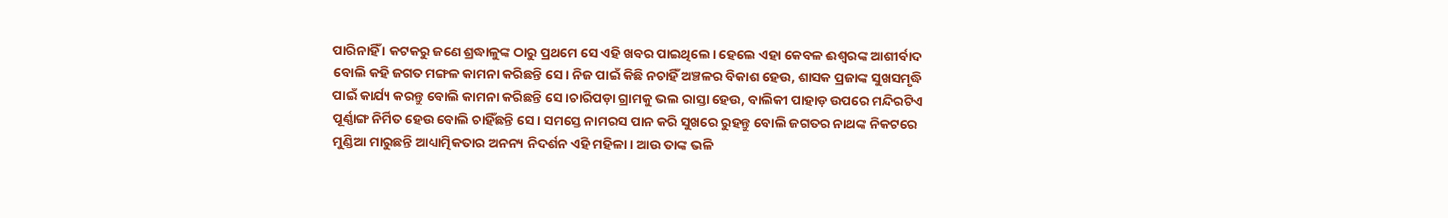ପାରିନାହିଁ । କଟକରୁ ଜଣେ ଶ୍ରଦ୍ଧାଳୁଙ୍କ ଠାରୁ ପ୍ରଥମେ ସେ ଏହି ଖବର ପାଇଥିଲେ। ହେଲେ ଏହା କେବଳ ଈଶ୍ୱରଙ୍କ ଆଶୀର୍ବାଦ ବୋଲି କହି ଜଗତ ମଙ୍ଗଳ କାମନା କରିଛନ୍ତି ସେ। ନିଜ ପାଇଁ କିଛି ନଚାହିଁ ଅଞ୍ଚଳର ବିକାଶ ହେଉ, ଶାସକ ପ୍ରଜାଙ୍କ ସୁଖସମୃଦ୍ଧି ପାଇଁ କାର୍ଯ୍ୟ କରନ୍ତୁ ବୋଲି କାମନା କରିଛନ୍ତି ସେ।ଚାରିପଡ଼ା ଗ୍ରାମକୁ ଭଲ ରାସ୍ତା ହେଉ, ବାଲିକୀ ପାହାଡ଼ ଉପରେ ମନ୍ଦିରଟିଏ ପୂର୍ଣ୍ଣାଙ୍ଗ ନିର୍ମିତ ହେଉ ବୋଲି ଚାହିଁଛନ୍ତି ସେ। ସମସ୍ତେ ନାମରସ ପାନ କରି ସୁଖରେ ରୁହନ୍ତୁ ବୋଲି ଜଗତର ନାଥଙ୍କ ନିକଟରେ ମୁଣ୍ଡିଆ ମାରୁଛନ୍ତି ଆଧ୍ୟାତ୍ମିକତାର ଅନନ୍ୟ ନିଦର୍ଶନ ଏହି ମହିଳା। ଆଉ ତାଙ୍କ ଭଳି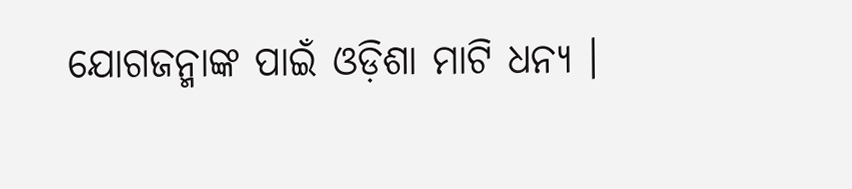ଯୋଗଜନ୍ମାଙ୍କ ପାଇଁ ଓଡ଼ିଶା ମାଟି ଧନ୍ୟ ।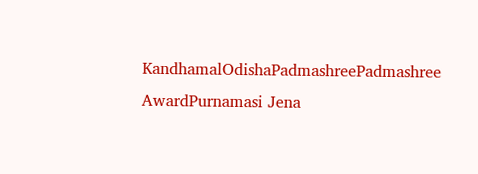KandhamalOdishaPadmashreePadmashree AwardPurnamasi Jena